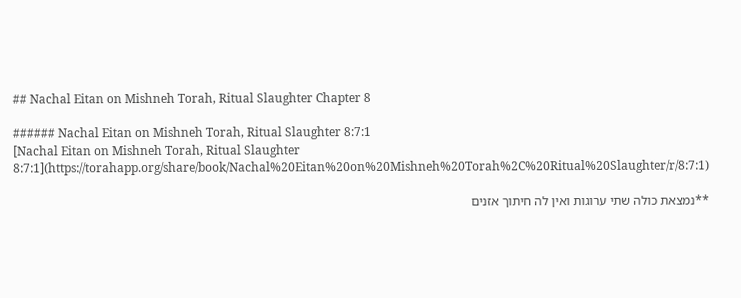## Nachal Eitan on Mishneh Torah, Ritual Slaughter Chapter 8

###### Nachal Eitan on Mishneh Torah, Ritual Slaughter 8:7:1
[Nachal Eitan on Mishneh Torah, Ritual Slaughter 8:7:1](https://torahapp.org/share/book/Nachal%20Eitan%20on%20Mishneh%20Torah%2C%20Ritual%20Slaughter/r/8:7:1)

**נמצאת כולה שתי ערוגות ואין לה חיתוך אזנים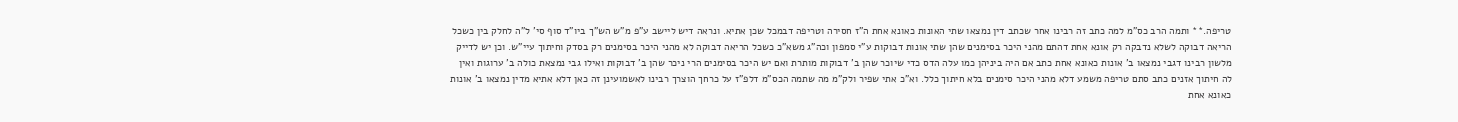טריפה.** ותמה הרב כס"מ למה כתב זה רבינו אחר שכתב דין נמצאו שתי האונות כאונא אחת ה"ז חסירה וטריפה דבמכל שכן אתיא. ונראה דיש ליישב ע"פ מ"ש הש"ך ביו"ד סוף סי' ל"ה לחלק בין כשכל הריאה דבוקה לשלא נדבקה רק אונא אחת דהתם מהני היכר בסימנים שהן שתי אונות דבוקות ע"י סמפון וכה"ג משא"כ כשכל הריאה דבוקה לא מהני היכר בסימנים רק בסדק וחיתוך עיי"ש. וכן יש לדייק מלשון רבינו דגבי נמצאו ב' אונות כאונא אחת כתב אם היה ביניהן כמו עלה הדס כדי שיוכר שהן ב' דבוקות מותרת ואם יש היכר בסימנים הרי ניכר שהן ב' דבוקות ואילו גבי נמצאת כולה ב' ערוגות ואין לה חיתוך אזנים כתב סתם טריפה משמע דלא מהני היכר סימנים בלא חיתוך כלל. וא"כ אתי שפיר ולק"מ מה שתמה הכס"מ דלפ"ז על כרחך הוצרך רבינו לאשמועינן זה כאן דלא אתיא מדין נמצאו ב' אונות כאונא אחת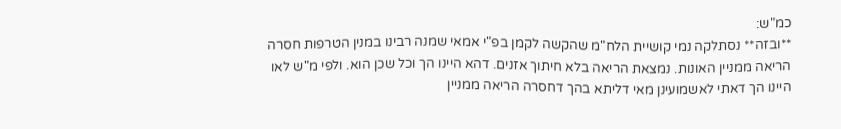כמ"ש:
**ובזה** נסתלקה נמי קושיית הלח"מ שהקשה לקמן בפ"י אמאי שמנה רבינו במנין הטרפות חסרה הריאה ממניין האונות. נמצאת הריאה בלא חיתוך אזנים. דהא היינו הך וכל שכן הוא. ולפי מ"ש לאו היינו הך דאתי לאשמועינן מאי דליתא בהך דחסרה הריאה ממניין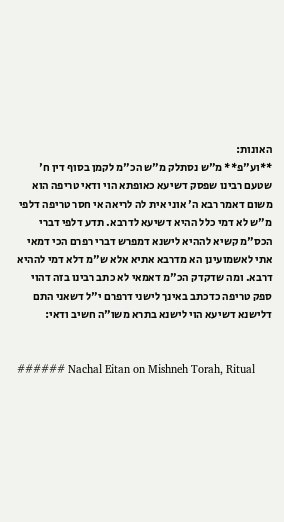האונות:
**וע"פ** מ"ש נסתלק מ"ש הכ"מ לקמן בסוף דין ח' שטעם רבינו שפסק דשיעא כאופתא הוי ודאי טריפה הוא משום דאמר רבא ה' אוני אית לה לריאה אי חסר טריפה דלפי מ"ש לא דמי כלל ההיא דשיעא לדרבא. תדע דלפי דברי הכס"מ קשיא לההיא לישנא דמפרש דברי רפרם הכי דמאי אתי לאשמועינן הא מדרבא אתיא אלא ש"מ דלא דמי לההיא דרבא. ומה שדקדק הכ"מ דאמאי לא כתב רבינו בזה דהוי ספק טריפה כדכתב באינך לישני דרפרם י"ל דשאני התם דלישנא דשיעא הוי לישנא בתרא משו"ה חשיב ודאי:


###### Nachal Eitan on Mishneh Torah, Ritual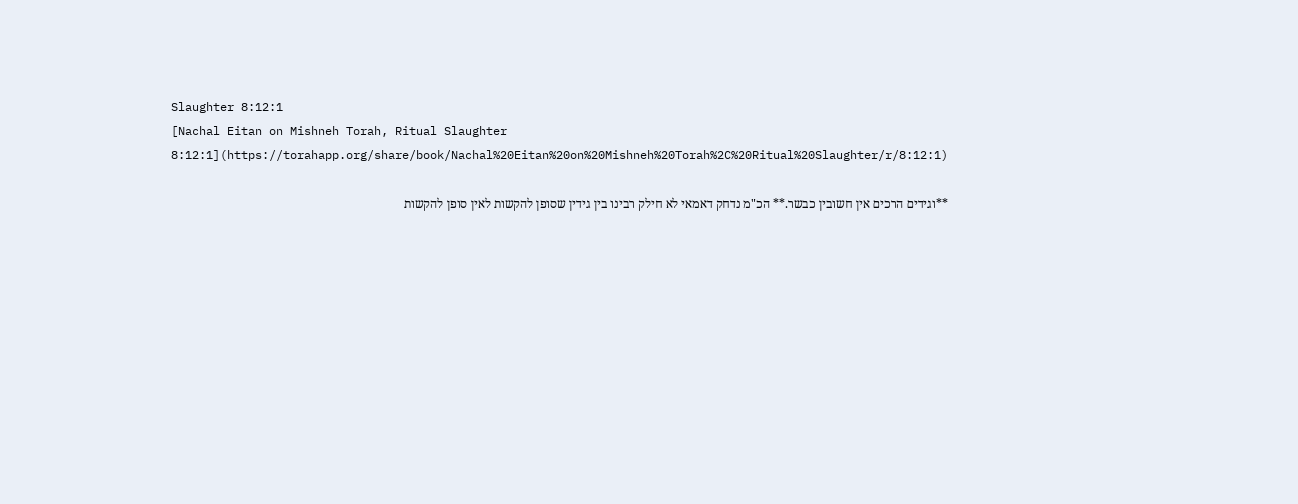Slaughter 8:12:1
[Nachal Eitan on Mishneh Torah, Ritual Slaughter 8:12:1](https://torahapp.org/share/book/Nachal%20Eitan%20on%20Mishneh%20Torah%2C%20Ritual%20Slaughter/r/8:12:1)

**וגידים הרכים אין חשובין כבשר.** הכ"מ נדחק דאמאי לא חילק רבינו בין גידין שסופן להקשות לאין סופן להקשות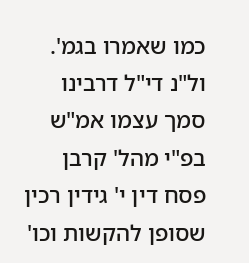כמו שאמרו בגמ'. ול"נ די"ל דרבינו סמך עצמו אמ"ש בפ"י מהל' קרבן פסח דין י' גידין רכין שסופן להקשות וכו'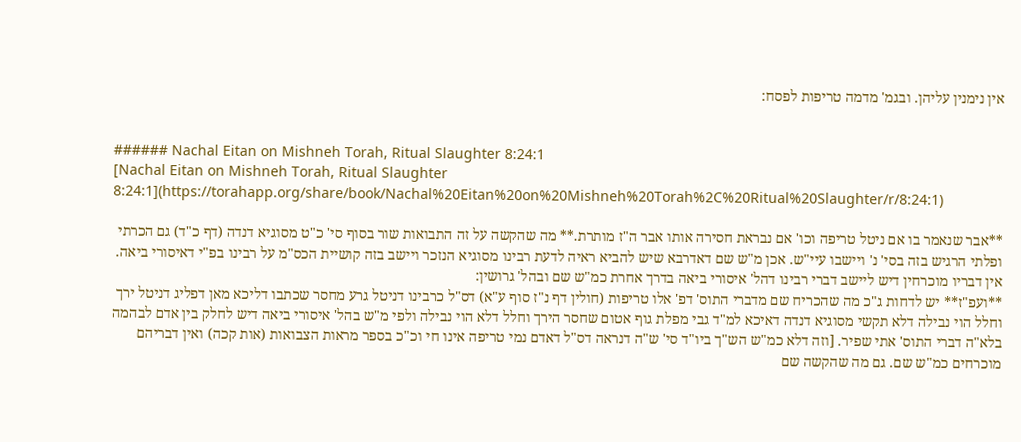אין נימנין עליהן. ובגמ' מדמה טריפות לפסח:


###### Nachal Eitan on Mishneh Torah, Ritual Slaughter 8:24:1
[Nachal Eitan on Mishneh Torah, Ritual Slaughter 8:24:1](https://torahapp.org/share/book/Nachal%20Eitan%20on%20Mishneh%20Torah%2C%20Ritual%20Slaughter/r/8:24:1)

**אבר שנאמר בו אם ניטל טריפה וכו' אם נבראת חסירה אותו אבר ה"ז מותרת.** מה שהקשה על זה התבואות שור בסוף סי' כ"ט מסוגיא דנדה (דף כ"ד) גם הכרתי ופלתי הרגיש בזה בסי' נ' ויישבו עיי"ש. אכן מ"ש שם דאדרבא שיש להביא ראיה לדעת רבינו מסוגיא הנזכר ויישב בזה קושיית הכס"מ על רבינו בפ"י דאיסורי ביאה. אין דבריו מוכרחין דיש ליישב דברי רבינו דהל' איסורי ביאה בדרך אחרת כמ"ש שם ובהל' גרושין:
**ועפ"ז** יש לדחות ג"כ מה שהכריח שם מדברי התוס' דפ' אלו טריפות (חולין דף נ"ז סוף ע"א) דס"ל כרבינו דניטל גרע מחסר שכתבו דליכא מאן דפליג דניטל ירך וחלל הוי נבילה דלא תקשי מסוגיא דנדה דאיכא למ"ד גבי מפלת גוף אטום שחסר הירך וחלל דלא הוי נבילה ולפי מ"ש בהל' איסורי ביאה דיש לחלק בין אדם לבהמה בלא"ה דברי התוס' אתי שפיר. [וזה דלא כמ"ש הש"ך ביו"ד סי' ש"ה דנראה דס"ל דאדם נמי טריפה אינו חי וכ"כ בספר מראות הצבואות (אות קכה) ואין דבריהם מוכרחים כמ"ש שם. גם מה שהקשה שם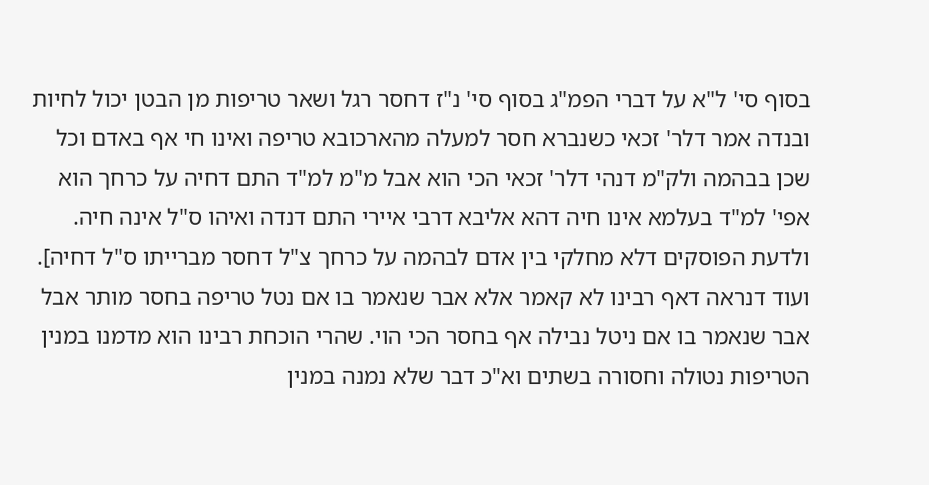בסוף סי' ל"א על דברי הפמ"ג בסוף סי' נ"ז דחסר רגל ושאר טריפות מן הבטן יכול לחיות ובנדה אמר דלר' זכאי כשנברא חסר למעלה מהארכובא טריפה ואינו חי אף באדם וכל שכן בבהמה ולק"מ דנהי דלר' זכאי הכי הוא אבל מ"מ למ"ד התם דחיה על כרחך הוא אפי' למ"ד בעלמא אינו חיה דהא אליבא דרבי איירי התם דנדה ואיהו ס"ל אינה חיה. ולדעת הפוסקים דלא מחלקי בין אדם לבהמה על כרחך צ"ל דחסר מברייתו ס"ל דחיה]. ועוד דנראה דאף רבינו לא קאמר אלא אבר שנאמר בו אם נטל טריפה בחסר מותר אבל אבר שנאמר בו אם ניטל נבילה אף בחסר הכי הוי. שהרי הוכחת רבינו הוא מדמנו במנין הטריפות נטולה וחסורה בשתים וא"כ דבר שלא נמנה במנין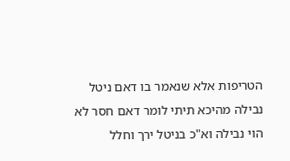הטריפות אלא שנאמר בו דאם ניטל נבילה מהיכא תיתי לומר דאם חסר לא הוי נבילה וא"כ בניטל ירך וחלל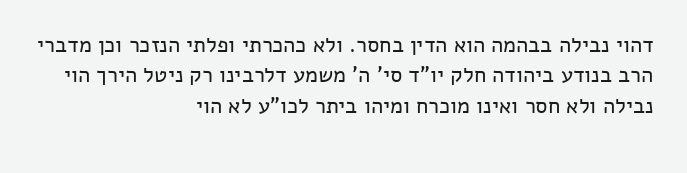דהוי נבילה בבהמה הוא הדין בחסר. ולא כהכרתי ופלתי הנזכר וכן מדברי הרב בנודע ביהודה חלק יו"ד סי' ה' משמע דלרבינו רק ניטל הירך הוי נבילה ולא חסר ואינו מוכרח ומיהו ביתר לכו"ע לא הוי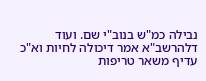נבילה כמ"ש בנוב"י שם. ועוד דלהרשב"א אמר דיכולה לחיות וא"כ עדיף משאר טריפות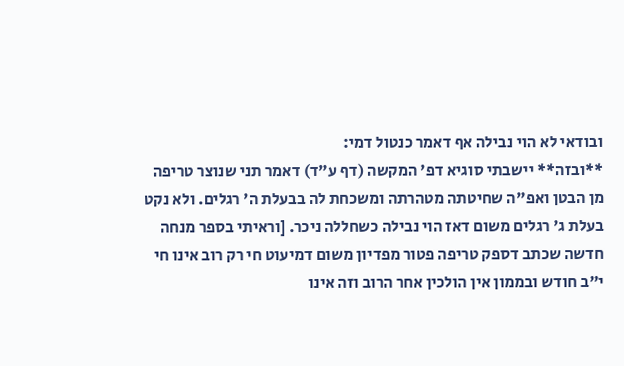ובודאי לא הוי נבילה אף דאמר כנטול דמי:
**ובזה** יישבתי סוגיא דפ' המקשה (דף ע"ד) דאמר תני שנוצר טריפה מן הבטן ואפ"ה שחיטתה מטהרתה ומשכחת לה בבעלת ה' רגלים. ולא נקט בעלת ג' רגלים משום דאז הוי נבילה כשחללה ניכר. [וראיתי בספר מנחה חדשה שכתב דספק טריפה פטור מפדיון משום דמיעוט חי רק רוב אינו חי י"ב חודש ובממון אין הולכין אחר הרוב וזה אינו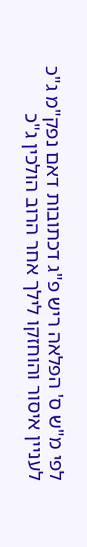לפי מ"ש ס' הפלאה ריש פ"ג דכתובות דאם נפק"מ ג"כ לעניין איסור והוחזקו לילך אחר הרוב הולכין ג"כ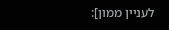לעניין ממון]: